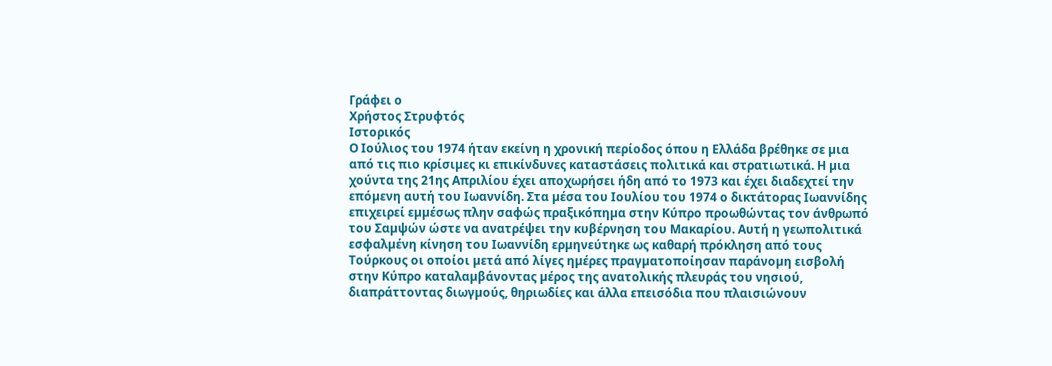Γράφει ο
Χρήστος Στρυφτός
Ιστορικός
Ο Ιούλιος του 1974 ήταν εκείνη η χρονική περίοδος όπου η Ελλάδα βρέθηκε σε µια από τις πιο κρίσιµες κι επικίνδυνες καταστάσεις πολιτικά και στρατιωτικά. Η µια χούντα της 21ης Απριλίου έχει αποχωρήσει ήδη από το 1973 και έχει διαδεχτεί την επόµενη αυτή του Ιωαννίδη. Στα µέσα του Ιουλίου του 1974 ο δικτάτορας Ιωαννίδης επιχειρεί εµµέσως πλην σαφώς πραξικόπηµα στην Κύπρο προωθώντας τον άνθρωπό του Σαµψών ώστε να ανατρέψει την κυβέρνηση του Μακαρίου. Αυτή η γεωπολιτικά εσφαλµένη κίνηση του Ιωαννίδη ερµηνεύτηκε ως καθαρή πρόκληση από τους Τούρκους οι οποίοι µετά από λίγες ηµέρες πραγµατοποίησαν παράνοµη εισβολή στην Κύπρο καταλαµβάνοντας µέρος της ανατολικής πλευράς του νησιού, διαπράττοντας διωγµούς, θηριωδίες και άλλα επεισόδια που πλαισιώνουν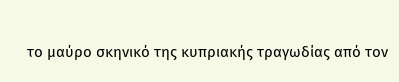το µαύρο σκηνικό της κυπριακής τραγωδίας από τον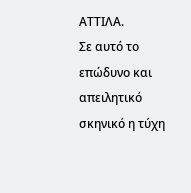ΑΤΤΙΛΑ.
Σε αυτό το επώδυνο και απειλητικό σκηνικό η τύχη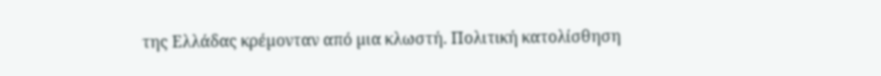της Ελλάδας κρέµονταν από µια κλωστή. Πολιτική κατολίσθηση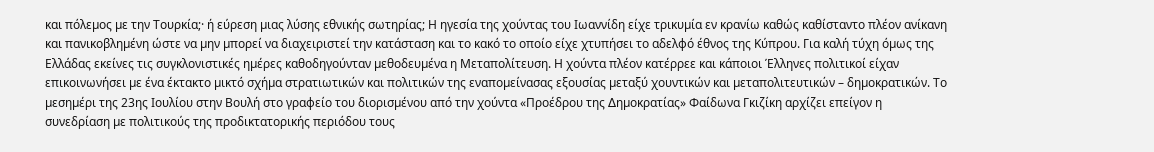και πόλεµος µε την Τουρκία;· ή εύρεση µιας λύσης εθνικής σωτηρίας; Η ηγεσία της χούντας του Ιωαννίδη είχε τρικυµία εν κρανίω καθώς καθίσταντο πλέον ανίκανη και πανικοβληµένη ώστε να µην µπορεί να διαχειριστεί την κατάσταση και το κακό το οποίο είχε χτυπήσει το αδελφό έθνος της Κύπρου. Για καλή τύχη όµως της Ελλάδας εκείνες τις συγκλονιστικές ηµέρες καθοδηγούνταν µεθοδευµένα η Μεταπολίτευση. Η χούντα πλέον κατέρρεε και κάποιοι Έλληνες πολιτικοί είχαν επικοινωνήσει µε ένα έκτακτο µικτό σχήµα στρατιωτικών και πολιτικών της εναποµείνασας εξουσίας µεταξύ χουντικών και µεταπολιτευτικών – δηµοκρατικών. Το µεσηµέρι της 23ης Ιουλίου στην Βουλή στο γραφείο του διορισµένου από την χούντα «Προέδρου της ∆ηµοκρατίας» Φαίδωνα Γκιζίκη αρχίζει επείγον η συνεδρίαση µε πολιτικούς της προδικτατορικής περιόδου τους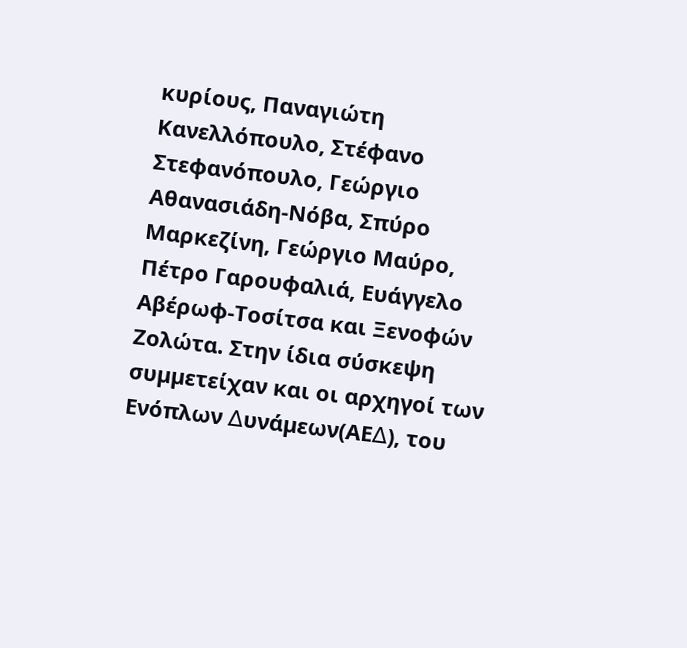κυρίους, Παναγιώτη Κανελλόπουλο, Στέφανο Στεφανόπουλο, Γεώργιο Αθανασιάδη-Νόβα, Σπύρο Μαρκεζίνη, Γεώργιο Μαύρο, Πέτρο Γαρουφαλιά, Ευάγγελο Αβέρωφ-Τοσίτσα και Ξενοφών Ζολώτα. Στην ίδια σύσκεψη συµµετείχαν και οι αρχηγοί των Ενόπλων ∆υνάµεων(ΑΕ∆), του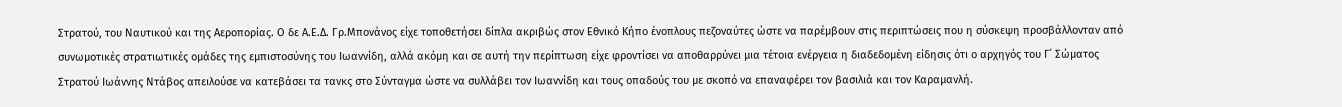Στρατού, του Ναυτικού και της Αεροπορίας. Ο δε Α.Ε.∆. Γρ.Μπονάνος είχε τοποθετήσει δίπλα ακριβώς στον Εθνικό Κήπο ένοπλους πεζοναύτες ώστε να παρέµβουν στις περιπτώσεις που η σύσκεψη προσβάλλονταν από συνωµοτικές στρατιωτικές οµάδες της εµπιστοσύνης του Ιωαννίδη, αλλά ακόµη και σε αυτή την περίπτωση είχε φροντίσει να αποθαρρύνει µια τέτοια ενέργεια η διαδεδοµένη είδησις ότι ο αρχηγός του Γ΄ Σώµατος Στρατού Ιωάννης Ντάβος απειλούσε να κατεβάσει τα τανκς στο Σύνταγµα ώστε να συλλάβει τον Ιωαννίδη και τους οπαδούς του µε σκοπό να επαναφέρει τον βασιλιά και τον Καραµανλή.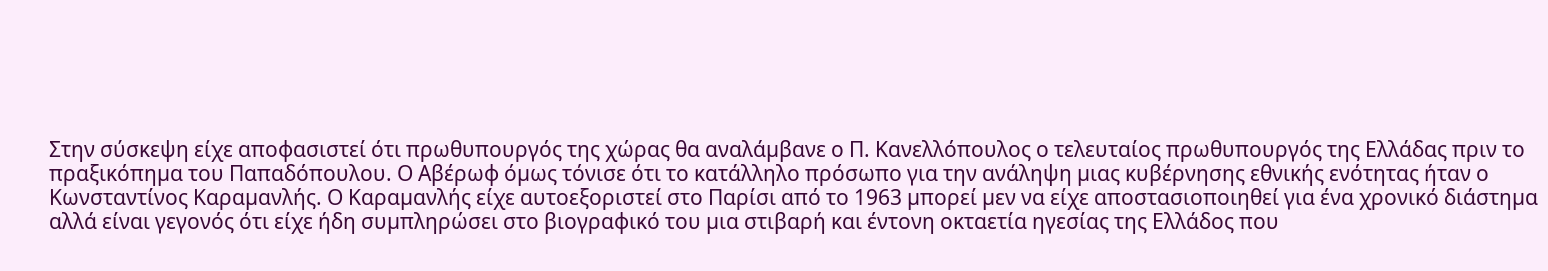Στην σύσκεψη είχε αποφασιστεί ότι πρωθυπουργός της χώρας θα αναλάµβανε ο Π. Κανελλόπουλος ο τελευταίος πρωθυπουργός της Ελλάδας πριν το πραξικόπηµα του Παπαδόπουλου. Ο Αβέρωφ όµως τόνισε ότι το κατάλληλο πρόσωπο για την ανάληψη µιας κυβέρνησης εθνικής ενότητας ήταν ο Κωνσταντίνος Καραµανλής. Ο Καραµανλής είχε αυτοεξοριστεί στο Παρίσι από το 1963 µπορεί µεν να είχε αποστασιοποιηθεί για ένα χρονικό διάστηµα αλλά είναι γεγονός ότι είχε ήδη συµπληρώσει στο βιογραφικό του µια στιβαρή και έντονη οκταετία ηγεσίας της Ελλάδος που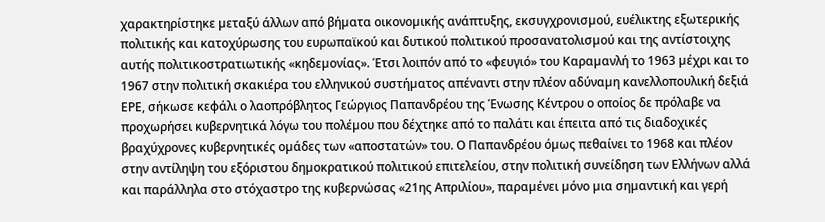χαρακτηρίστηκε µεταξύ άλλων από βήµατα οικονοµικής ανάπτυξης, εκσυγχρονισµού, ευέλικτης εξωτερικής πολιτικής και κατοχύρωσης του ευρωπαϊκού και δυτικού πολιτικού προσανατολισµού και της αντίστοιχης αυτής πολιτικοστρατιωτικής «κηδεµονίας». Έτσι λοιπόν από το «φευγιό» του Καραµανλή το 1963 µέχρι και το 1967 στην πολιτική σκακιέρα του ελληνικού συστήµατος απέναντι στην πλέον αδύναµη κανελλοπουλική δεξιά ΕΡΕ, σήκωσε κεφάλι ο λαοπρόβλητος Γεώργιος Παπανδρέου της Ένωσης Κέντρου ο οποίος δε πρόλαβε να προχωρήσει κυβερνητικά λόγω του πολέµου που δέχτηκε από το παλάτι και έπειτα από τις διαδοχικές βραχύχρονες κυβερνητικές οµάδες των «αποστατών» του. Ο Παπανδρέου όµως πεθαίνει το 1968 και πλέον στην αντίληψη του εξόριστου δηµοκρατικού πολιτικού επιτελείου, στην πολιτική συνείδηση των Ελλήνων αλλά και παράλληλα στο στόχαστρο της κυβερνώσας «21ης Απριλίου», παραµένει µόνο µια σηµαντική και γερή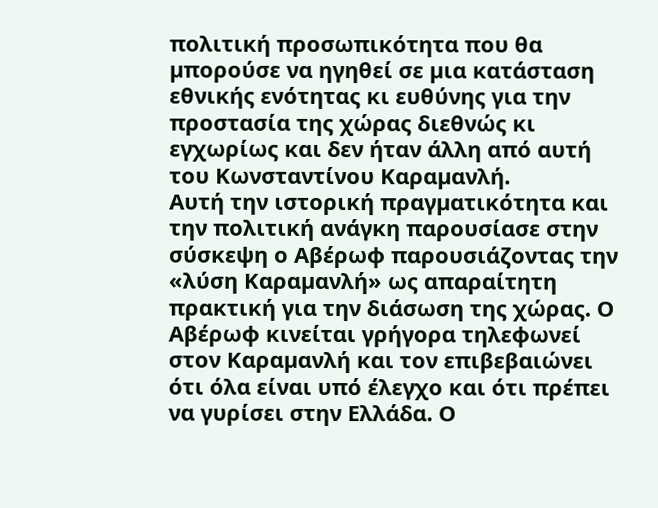πολιτική προσωπικότητα που θα µπορούσε να ηγηθεί σε µια κατάσταση εθνικής ενότητας κι ευθύνης για την προστασία της χώρας διεθνώς κι εγχωρίως και δεν ήταν άλλη από αυτή του Κωνσταντίνου Καραµανλή.
Αυτή την ιστορική πραγµατικότητα και την πολιτική ανάγκη παρουσίασε στην σύσκεψη ο Αβέρωφ παρουσιάζοντας την «λύση Καραµανλή» ως απαραίτητη πρακτική για την διάσωση της χώρας. Ο Αβέρωφ κινείται γρήγορα τηλεφωνεί στον Καραµανλή και τον επιβεβαιώνει ότι όλα είναι υπό έλεγχο και ότι πρέπει να γυρίσει στην Ελλάδα. Ο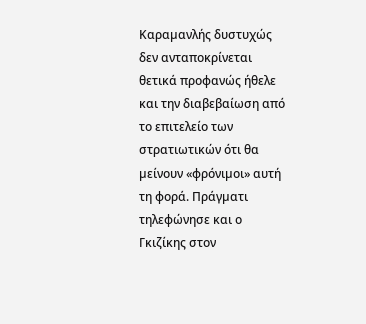Καραµανλής δυστυχώς δεν ανταποκρίνεται θετικά προφανώς ήθελε και την διαβεβαίωση από το επιτελείο των στρατιωτικών ότι θα µείνουν «φρόνιµοι» αυτή τη φορά. Πράγµατι τηλεφώνησε και ο Γκιζίκης στον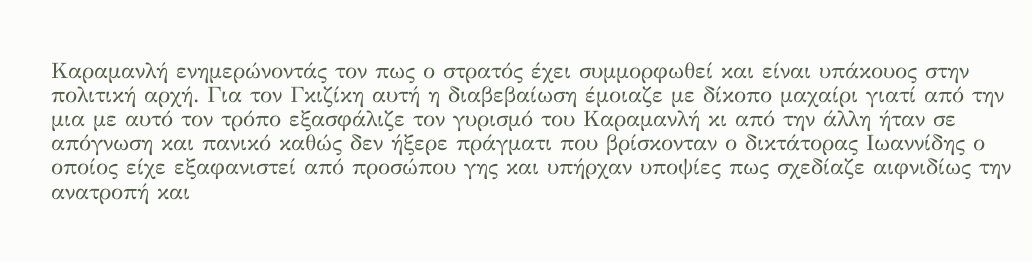Καραµανλή ενηµερώνοντάς τον πως ο στρατός έχει συµµορφωθεί και είναι υπάκουος στην πολιτική αρχή. Για τον Γκιζίκη αυτή η διαβεβαίωση έµοιαζε µε δίκοπο µαχαίρι γιατί από την µια µε αυτό τον τρόπο εξασφάλιζε τον γυρισµό του Καραµανλή κι από την άλλη ήταν σε απόγνωση και πανικό καθώς δεν ήξερε πράγµατι που βρίσκονταν ο δικτάτορας Ιωαννίδης ο οποίος είχε εξαφανιστεί από προσώπου γης και υπήρχαν υποψίες πως σχεδίαζε αιφνιδίως την ανατροπή και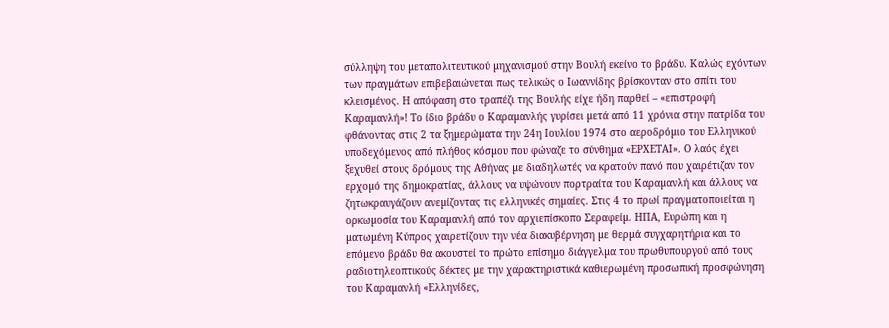σύλληψη του µεταπολιτευτικού µηχανισµού στην Βουλή εκείνο το βράδυ. Καλώς εχόντων των πραγµάτων επιβεβαιώνεται πως τελικώς ο Ιωαννίδης βρίσκονταν στο σπίτι του κλεισµένος. Η απόφαση στο τραπέζι της Βουλής είχε ήδη παρθεί – «επιστροφή Καραµανλή»! Το ίδιο βράδυ ο Καραµανλής γυρίσει µετά από 11 χρόνια στην πατρίδα του φθάνοντας στις 2 τα ξηµερώµατα την 24η Ιουλίου 1974 στο αεροδρόµιο του Ελληνικού υποδεχόµενος από πλήθος κόσµου που φώναζε το σύνθηµα «ΕΡΧΕΤΑΙ». Ο λαός έχει ξεχυθεί στους δρόµους της Αθήνας µε διαδηλωτές να κρατούν πανό που χαιρέτιζαν τον ερχοµό της δηµοκρατίας, άλλους να υψώνουν πορτραίτα του Καραµανλή και άλλους να ζητωκραυγάζουν ανεµίζοντας τις ελληνικές σηµαίες. Στις 4 το πρωί πραγµατοποιείται η ορκωµοσία του Καραµανλή από τον αρχιεπίσκοπο Σεραφείµ. ΗΠΑ, Ευρώπη και η µατωµένη Κύπρος χαιρετίζουν την νέα διακυβέρνηση µε θερµά συγχαρητήρια και το επόµενο βράδυ θα ακουστεί το πρώτο επίσηµο διάγγελµα του πρωθυπουργού από τους ραδιοτηλεοπτικούς δέκτες µε την χαρακτηριστικά καθιερωµένη προσωπική προσφώνηση του Καραµανλή «Ελληνίδες,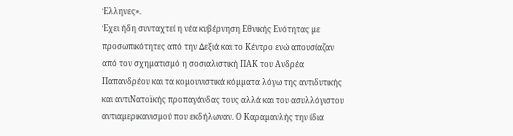Έλληνες».
Έχει ήδη συνταχτεί η νέα κυβέρνηση Εθνικής Ενότητας µε προσωπικότητες από την ∆εξιά και το Κέντρο ενώ απουσίαζαν από τον σχηµατισµό η σοσιαλιστική ΠΑΚ του Ανδρέα Παπανδρέου και τα κοµουνιστικά κόµµατα λόγω της αντιδυτικής και αντιΝατοïκής προπαγάνδας τους αλλά και του ασυλλόγιστου αντιαµερικανισµού που εκδήλωναν. Ο Καραµανλής την ίδια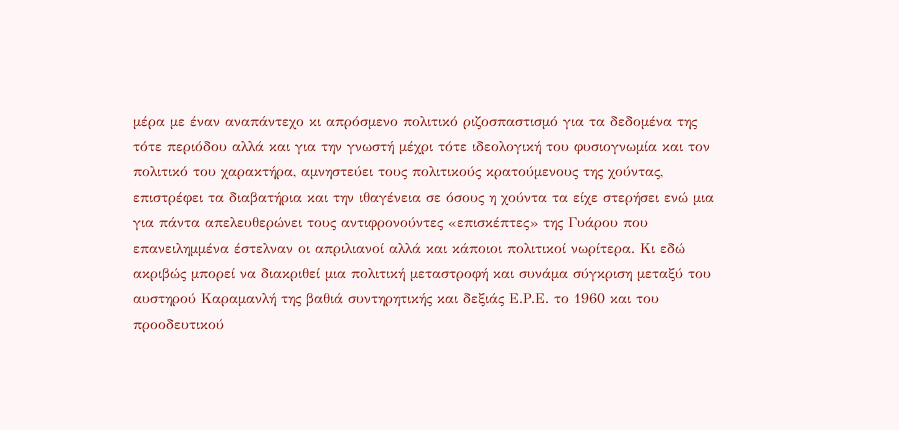µέρα µε έναν αναπάντεχο κι απρόσµενο πολιτικό ριζοσπαστισµό για τα δεδοµένα της τότε περιόδου αλλά και για την γνωστή µέχρι τότε ιδεολογική του φυσιογνωµία και τον πολιτικό του χαρακτήρα, αµνηστεύει τους πολιτικούς κρατούµενους της χούντας, επιστρέφει τα διαβατήρια και την ιθαγένεια σε όσους η χούντα τα είχε στερήσει ενώ µια για πάντα απελευθερώνει τους αντιφρονούντες «επισκέπτες» της Γυάρου που επανειληµµένα έστελναν οι απριλιανοί αλλά και κάποιοι πολιτικοί νωρίτερα. Κι εδώ ακριβώς µπορεί να διακριθεί µια πολιτική µεταστροφή και συνάµα σύγκριση µεταξύ του αυστηρού Καραµανλή της βαθιά συντηρητικής και δεξιάς Ε.Ρ.Ε. το 1960 και του προοδευτικού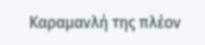Καραµανλή της πλέον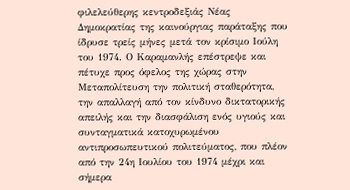φιλελεύθερης κεντροδεξιάς Νέας ∆ηµοκρατίας της καινούργιας παράταξης που ίδρυσε τρείς µήνες µετά τον κρίσιµο Ιούλη του 1974. Ο Καραµανλής επέστρεψε και πέτυχε προς όφελος της χώρας στην Μεταπολίτευση την πολιτική σταθερότητα, την απαλλαγή από τον κίνδυνο δικτατορικής απειλής και την διασφάλιση ενός υγιούς και συνταγµατικά κατοχυρωµένου αντιπροσωπευτικού πολιτεύµατος, που πλέον από την 24η Ιουλίου του 1974 µέχρι και σήµερα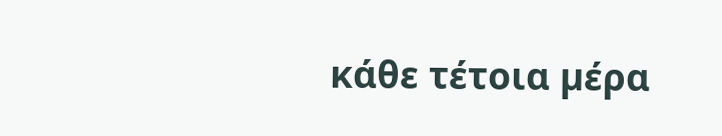κάθε τέτοια µέρα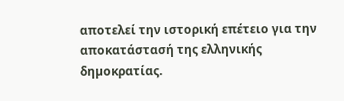αποτελεί την ιστορική επέτειο για την αποκατάστασή της ελληνικής δηµοκρατίας.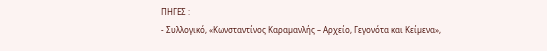ΠΗΓΕΣ :
- Συλλογικό, «Κωνσταντίνος Καραµανλής – Αρχείο, Γεγονότα και Κείµενα»,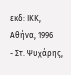εκδ: ΙΚΚ, Αθήνα, 1996
- Στ. Ψυχάρης,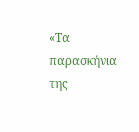«Τα παρασκήνια της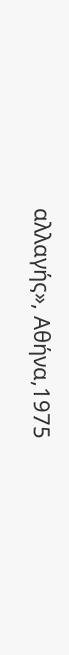αλλαγής», Αθήνα,1975